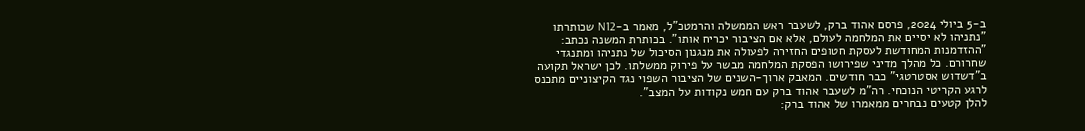ב-5 ביולי 2024, פרסם אהוד ברק, לשעבר ראש הממשלה והרמטכ"ל, מאמר ב-N12 שכותרתו "נתניהו לא יסיים את המלחמה לעולם, אלא אם הציבור יכריח אותו". בכותרת המשנה נכתב: "ההזדמנות המחודשת לעסקת חטופים החזירה לפעולה את מנגנון הסיכול של נתניהו ומתנגדי שחרורם. כל מהלך מדיני שפירושו הפסקת המלחמה מבשר על פירוק ממשלתו. לכן ישראל תקועה ב"דשדוש אסטרטגי" כבר חודשים. המאבק ארוך-השנים של הציבור השפוי נגד הקיצוניים מתכנס לרגע הקריטי הנוכחי. רה"מ לשעבר אהוד ברק עם חמש נקודות על המצב".
להלן קטעים נבחרים ממאמרו של אהוד ברק: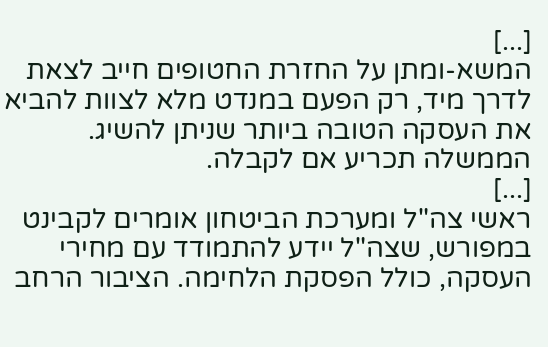[...]
המשא-ומתן על החזרת החטופים חייב לצאת לדרך מיד, רק הפעם במנדט מלא לצוות להביא את העסקה הטובה ביותר שניתן להשיג. הממשלה תכריע אם לקבלה.
[...]
ראשי צה"ל ומערכת הביטחון אומרים לקבינט במפורש, שצה"ל יידע להתמודד עם מחירי העסקה, כולל הפסקת הלחימה. הציבור הרחב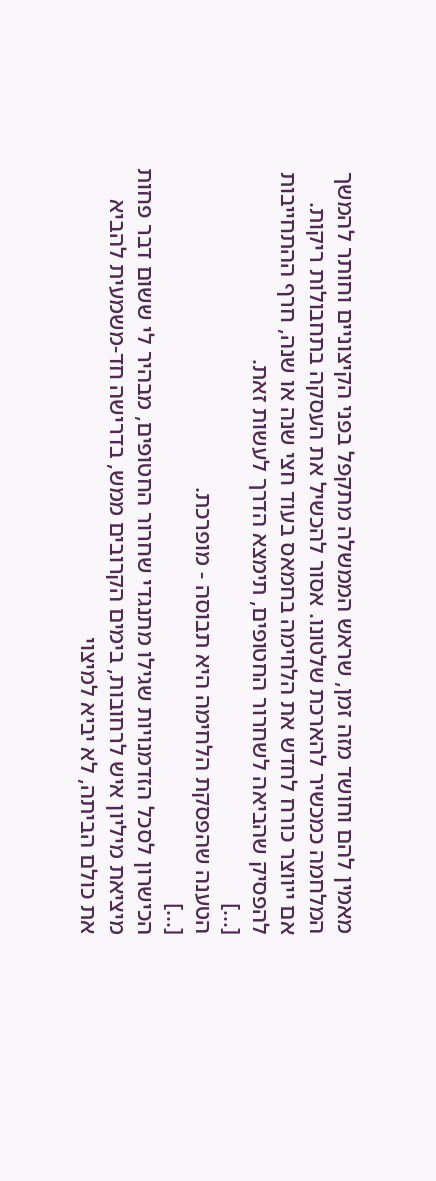מאמין להם וחושד מזה זמן, שראש הממשלה מתקפל בפני הקיצוניים וחותר להמשך המלחמה כמכשיר להארכת שלטונו. אסור להכשיל את העסקה בתחבולות ריקות.
אם ייווצר כורח לחדש את הלחימה בחמאס בעוד חצי שנה או שנה, חרף ההתחייבות להפסיק שהביאה לשחרור החטופים, תימצא הדרך לעשות זאת.
[...]
הטענה שהפסקת הלחימה היא תבוסה - מופרכת.
[...]
הכישרון לסכל הזדמנויות שגילו מתנגדי שחרור החטופים, מבהיר לי ששום דבר פחות מיציאת מיליון איש לרחובות, בימים הקרובים ממש, בדרישה חד-משמעית להביא את כולם הביתה, לא יביא למיצוי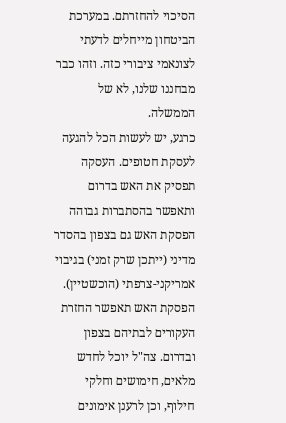הסיכוי להחזרתם. במערכת הביטחון מייחלים לדעתי לצונאמי ציבורי כזה. וזהו כבר מבחננו שלנו, לא של הממשלה.
כרגע, יש לעשות הכל להגעה לעסקת חטופים. העסקה תפסיק את האש בדרום ותאפשר בהסתברות גבוהה הפסקת האש גם בצפון בהסדר מדיני (ייתכן שרק זמני) בגיבוי אמריקני-צרפתי (הוכשטיין). הפסקת האש תאפשר החזרת העקורים לבתיהם בצפון ובדרום. צה"ל יוכל לחדש מלאים, חימושים וחלקי חילוף, וכן לרענן אימונים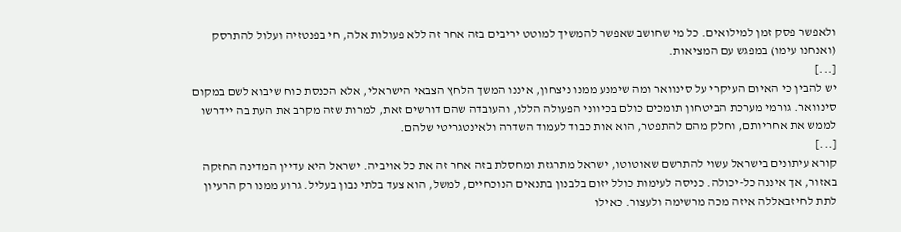ולאפשר פסק זמן למילואים. כל מי שחושב שאפשר להמשיך למוטט יריבים בזה אחר זה ללא פעולות אלה, חי בפנטזיה ועלול להתרסק (ואנחנו עימו) במפגש עם המציאות.
[...]
יש להבין כי האיום העיקרי על סינוואר ומה שימנע ממנו ניצחון, איננו המשך הלחץ הצבאי הישראלי, אלא הכנסת כוח שיבוא לשם במקום סינוואר. גורמי מערכת הביטחון תומכים כולם בכיווני הפעולה הללו, והעובדה שהם דורשים זאת, למרות שזה מקרב את העת בה יידרשו לממש את אחריותם, וחלק מהם להתפטר, הוא אות כבוד לעמוד השדרה ולאינטגריטי שלהם.
[...]
קורא עיתונים בישראל עשוי להתרשם שאוטוטו, ישראל מתרגזת ומחסלת בזה אחר זה את כל אויביה. ישראל היא עדיין המדינה החזקה באזור, אך איננה כל-יכולה. כניסה לעימות כולל יזום בלבנון בתנאים הנוכחיים, למשל, הוא צעד בלתי נבון בעליל. גרוע ממנו רק הרעיון לתת לחיזבאללה איזה מכה מרשימה ולעצור. כאילו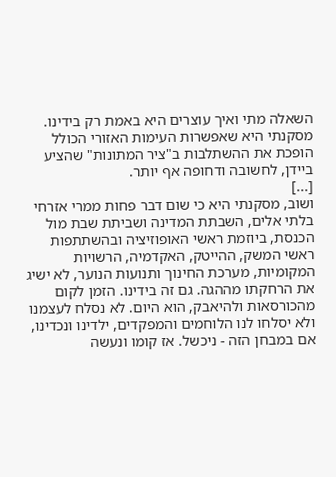השאלה מתי ואיך עוצרים היא באמת רק בידינו.
מסקנתי היא שאפשרות העימות האזורי הכולל הופכת את ההשתלבות ב"ציר המתונות" שהציע ביידן, לחשובה ודחופה אף יותר.
[...]
ושוב, מסקנתי היא כי שום דבר פחות ממרי אזרחי בלתי אלים, השבתת המדינה ושביתת שבת מול הכנסת, ביוזמת ראשי האופוזיציה ובהשתתפות ראשי המשק, ההייטק, האקדמיה, הרשויות המקומיות, מערכת החינוך ותנועות הנוער, לא ישיג את הרחקתו מההגה. גם זה בידינו. הזמן לקום מהכורסאות ולהיאבק, הוא היום. לא נסלח לעצמנו ולא יסלחו לנו הלוחמים והמפקדים, ילדינו ונכדינו, אם במבחן הזה - ניכשל. אז קומו ונעשה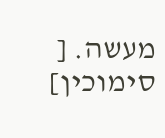מעשה. [
סימוכין]